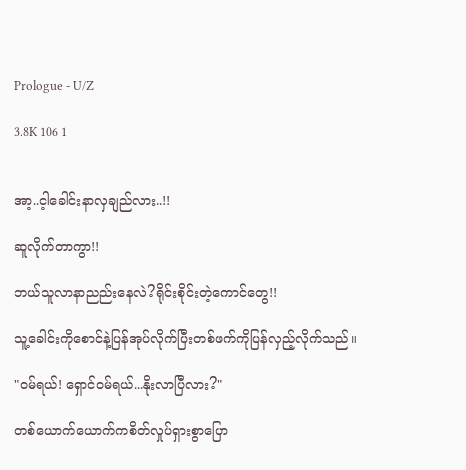Prologue - U/Z

3.8K 106 1


အာ့..င့ါခေါင်းနာလှချည်လား..!!

ဆူလိုက်တာကွာ!!

ဘယ်သူလာနာညည်းနေလဲ?ရိုင်းစိုင်းတဲ့ကောင်တွေ!!

သူ့ခေါင်းကိုစောင်နဲ့ပြန်အုပ်လိုက်ပြီးတစ်ဖက်ကိုပြန်လှည့်လိုက်သည်။

"ဝမ်ရယ်! ရှောင်ဝမ်ရယ်...နိုးလာပြီလား?"

တစ်ယောက်ယောက်ကစိတ်လှုပ်ရှားစွာပြော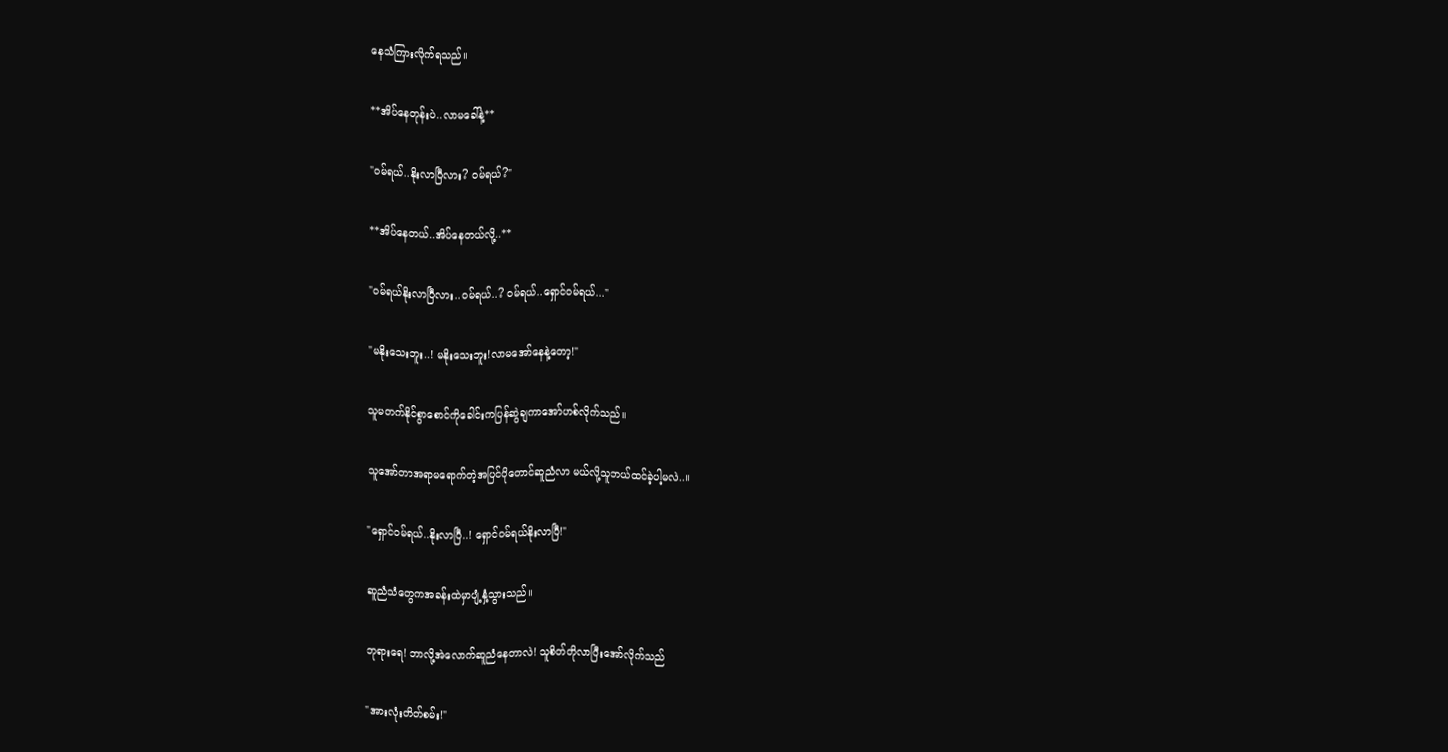နေသံကြားလိုက်ရသည်။

**အိပ်နေတုန်းပဲ..လာမခေါ်နဲ့**

"ဝမ်ရယ်..နိုးလာပြီလား? ဝမ်ရယ်?"

**အိပ်နေတယ်..အိပ်နေတယ်လို့..**

"ဝမ်ရယ်နိုးလာပြီလား..ဝမ်ရယ်..? ဝမ်ရယ်..ရှောင်ဝမ်ရယ်..."

"မနိုးသေးဘူး..! မနိုးသေးဘူး!လာမအော်နေနဲ့တော့!"

သူမတက်နိုင်စွာစောင်ကိုခေါင်းကပြန်ဆွဲချကာအော်ဟစ်လိုက်သည်။

သူအော်တာအရာမရောက်တဲ့အပြင်ပိုတောင်ဆူညံလာ မယ်လို့သူဘယ်ထင်ခဲ့ပါ့မလဲ..။

"ရှောင်ဝမ်ရယ်..နိုးလာပြီ..! ရှောင်ဝမ်ရယ်နိုးလာပြီ!"

ဆူညံသံတွေကအခန်းထဲမှာပျံ့နှံ့သွားသည်။

ဘုရားရေ! ဘာလို့အဲလောက်ဆူညံနေတာလဲ! သူစိတ်တိုလာပြီးအော်လိုက်သည်

"အားလုံးတိတ်စမ်း!"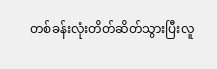တစ်ခန်းလုံးတိတ်ဆိတ်သွားပြီးလူ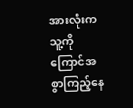အားလုံးကသူ့ကို ကြောင်အစွာကြည့်နေ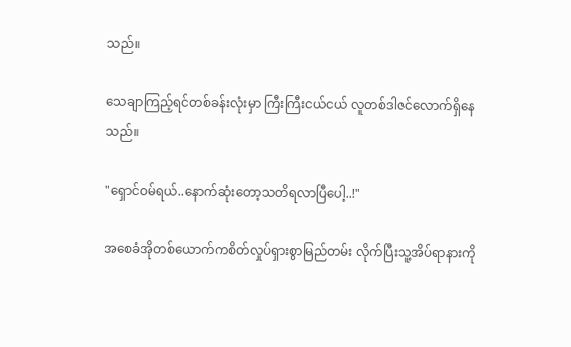သည်။

သေချာကြည့်ရင်တစ်ခန်းလုံးမှာ ကြီးကြီးငယ်ငယ် လူတစ်ဒါဇင်လောက်ရှိနေသည်။

"ရှောင်ဝမ်ရယ်..နောက်ဆုံးတော့သတိရလာပြီပေါ့..!"

အစေခံအိုတစ်ယောက်ကစိတ်လှုပ်ရှားစွာမြည်တမ်း လိုက်ပြီးသူ့အိပ်ရာနားကို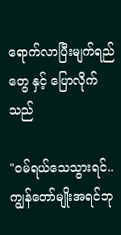ရောက်လာပြီးမျက်ရည်တွေ နှင့် ပြောလိုက်သည်

"ဝမ်ရယ်သေသွားရင်..ကျွန်တော်မျိုးအရင်ဘု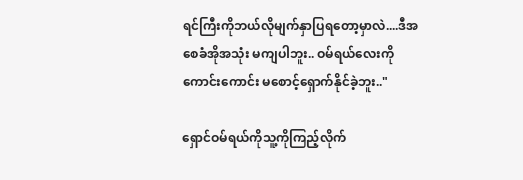ရင်ကြီးကိုဘယ်လိုမျက်နှာပြရတော့မှာလဲ....ဒီအစေခံအိုအသုံး မကျပါဘူး.. ဝမ်ရယ်လေးကိုကောင်းကောင်း မစောင့်ရှောက်နိုင်ခဲ့ဘူး.."

ရှောင်ဝမ်ရယ်ကိုသူ့ကိုကြည့်လိုက်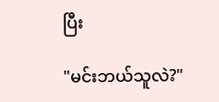ပြီး

"မင်းဘယ်သူလဲ?"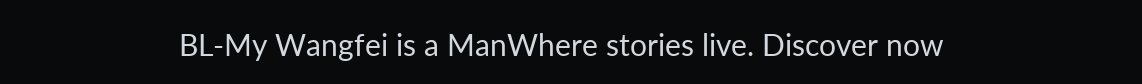BL-My Wangfei is a ManWhere stories live. Discover now